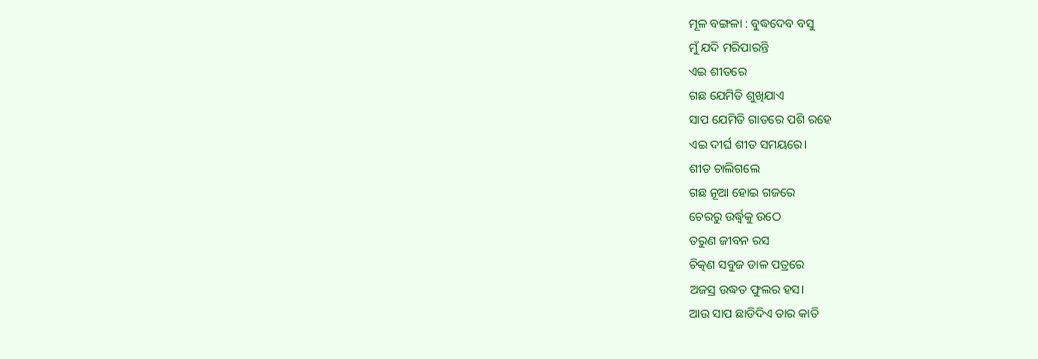ମୂଳ ବଙ୍ଗଳା : ବୁଦ୍ଧଦେବ ବସୁ
ମୁଁ ଯଦି ମରିପାରନ୍ତି
ଏଇ ଶୀତରେ
ଗଛ ଯେମିତି ଶୁଖିଯାଏ
ସାପ ଯେମିତି ଗାତରେ ପଶି ରହେ
ଏଇ ଦୀର୍ଘ ଶୀତ ସମୟରେ।
ଶୀତ ଚାଲିଗଲେ
ଗଛ ନୂଆ ହୋଇ ଗଜରେ
ଚେରରୁ ଉର୍ଦ୍ଧ୍ଵକୁ ଉଠେ
ତରୁଣ ଜୀବନ ରସ
ଚିତ୍କଣ ସବୁଜ ଡାଳ ପତ୍ରରେ
ଅଜସ୍ର ଉଦ୍ଧତ ଫୁଲର ହସ।
ଆଉ ସାପ ଛାଡିଦିଏ ତାର କାତି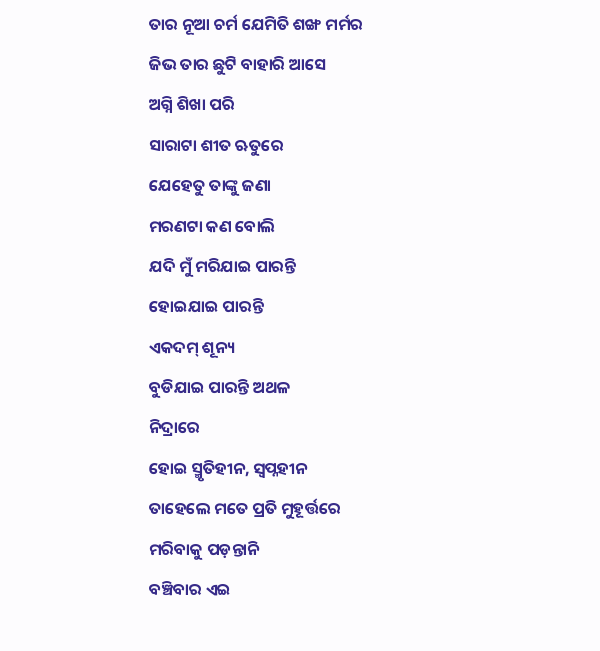ତାର ନୂଆ ଚର୍ମ ଯେମିତି ଶଙ୍ଖ ମର୍ମର
ଜିଭ ତାର ଛୁଟି ବାହାରି ଆସେ
ଅଗ୍ନି ଶିଖା ପରି
ସାରାଟା ଶୀତ ଋତୁରେ
ଯେହେତୁ ତାଙ୍କୁ ଜଣା
ମରଣଟା କଣ ବୋଲି
ଯଦି ମୁଁ ମରିଯାଇ ପାରନ୍ତି
ହୋଇଯାଇ ପାରନ୍ତି
ଏକଦମ୍ ଶୂନ୍ୟ
ବୁଡିଯାଇ ପାରନ୍ତି ଅଥଳ
ନିଦ୍ରାରେ
ହୋଇ ସ୍ମୃତିହୀନ, ସ୍ୱପ୍ନହୀନ
ତାହେଲେ ମତେ ପ୍ରତି ମୁହୂର୍ତ୍ତରେ
ମରିବାକୁ ପଡ଼ନ୍ତାନି
ବଞ୍ଚିବାର ଏଇ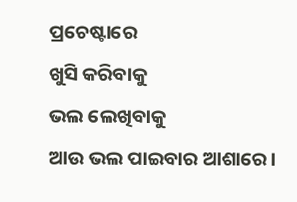ପ୍ରଚେଷ୍ଟାରେ
ଖୁସି କରିବାକୁ
ଭଲ ଲେଖିବାକୁ
ଆଉ ଭଲ ପାଇବାର ଆଶାରେ।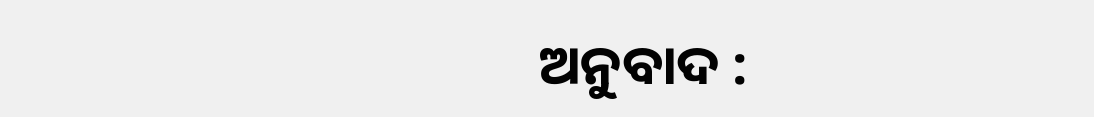ଅନୁବାଦ :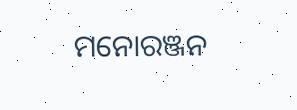ମନୋରଞ୍ଜନ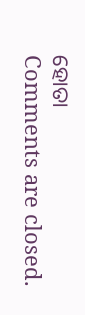ହୋତା
Comments are closed.